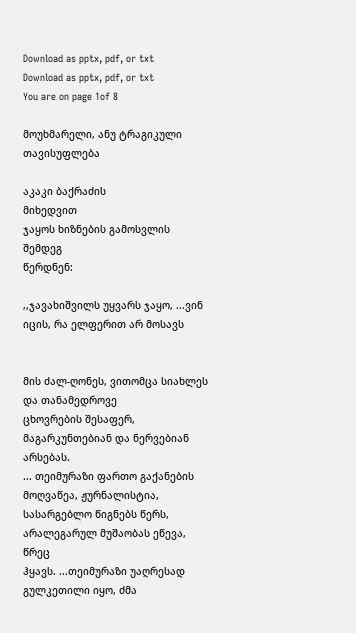Download as pptx, pdf, or txt
Download as pptx, pdf, or txt
You are on page 1of 8

მოუხმარელი, ანუ ტრაგიკული თავისუფლება

აკაკი ბაქრაძის
მიხედვით
ჯაყოს ხიზნების გამოსვლის შემდეგ
წერდნენ:

,,ჯავახიშვილს უყვარს ჯაყო, ...ვინ იცის, რა ელფერით არ მოსავს


მის ძალ-ღონეს, ვითომცა სიახლეს და თანამედროვე
ცხოვრების შესაფერ, მაგარკუნთებიან და ნერვებიან არსებას.
... თეიმურაზი ფართო გაქანების მოღვაწეა, ჟურნალისტია,
სასარგებლო წიგნებს წერს, არალეგარულ მუშაობას ეწევა, წრეც
ჰყავს. ...თეიმურაზი უაღრესად გულკეთილი იყო, ძმა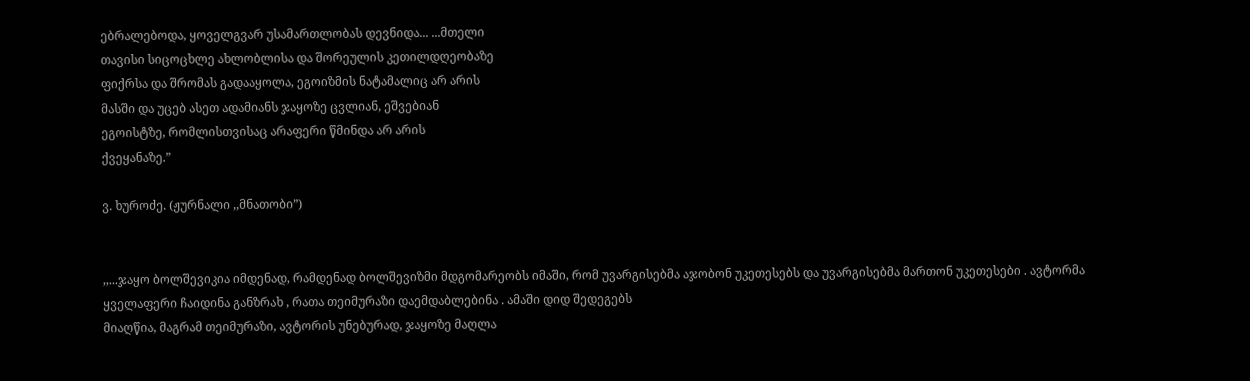ებრალებოდა, ყოველგვარ უსამართლობას დევნიდა... ...მთელი
თავისი სიცოცხლე ახლობლისა და შორეულის კეთილდღეობაზე
ფიქრსა და შრომას გადააყოლა, ეგოიზმის ნატამალიც არ არის
მასში და უცებ ასეთ ადამიანს ჯაყოზე ცვლიან, ეშვებიან
ეგოისტზე, რომლისთვისაც არაფერი წმინდა არ არის
ქვეყანაზე.”

ვ. ხუროძე. (ჟურნალი ,,მნათობი”)


,,...ჯაყო ბოლშევიკია იმდენად, რამდენად ბოლშევიზმი მდგომარეობს იმაში, რომ უვარგისებმა აჯობონ უკეთესებს და უვარგისებმა მართონ უკეთესები . ავტორმა ყველაფერი ჩაიდინა განზრახ , რათა თეიმურაზი დაემდაბლებინა . ამაში დიდ შედეგებს
მიაღწია, მაგრამ თეიმურაზი, ავტორის უნებურად, ჯაყოზე მაღლა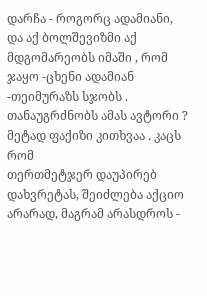დარჩა - როგორც ადამიანი, და აქ ბოლშევიზმი აქ მდგომარეობს იმაში , რომ ჯაყო -ცხენი ადამიან -თეიმურაზს სჯობს . თანაუგრძნობს ამას ავტორი ? მეტად ფაქიზი კითხვაა . კაცს რომ
თერთმეტჯერ დაუპირებ დახვრეტას, შეიძლება აქციო არარად, მაგრამ არასდროს -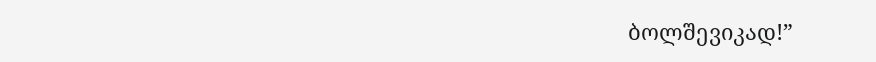ბოლშევიკად!”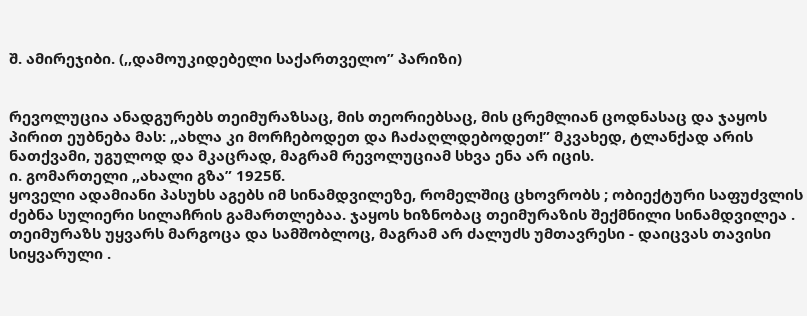შ. ამირეჯიბი. (,,დამოუკიდებელი საქართველო” პარიზი)


რევოლუცია ანადგურებს თეიმურაზსაც, მის თეორიებსაც, მის ცრემლიან ცოდნასაც და ჯაყოს
პირით ეუბნება მას: ,,ახლა კი მორჩებოდეთ და ჩაძაღლდებოდეთ!” მკვახედ, ტლანქად არის
ნათქვამი, უგულოდ და მკაცრად, მაგრამ რევოლუციამ სხვა ენა არ იცის.
ი. გომართელი ,,ახალი გზა” 1925წ.
ყოველი ადამიანი პასუხს აგებს იმ სინამდვილეზე, რომელშიც ცხოვრობს ; ობიექტური საფუძვლის
ძებნა სულიერი სილაჩრის გამართლებაა. ჯაყოს ხიზნობაც თეიმურაზის შექმნილი სინამდვილეა .
თეიმურაზს უყვარს მარგოცა და სამშობლოც, მაგრამ არ ძალუძს უმთავრესი - დაიცვას თავისი სიყვარული .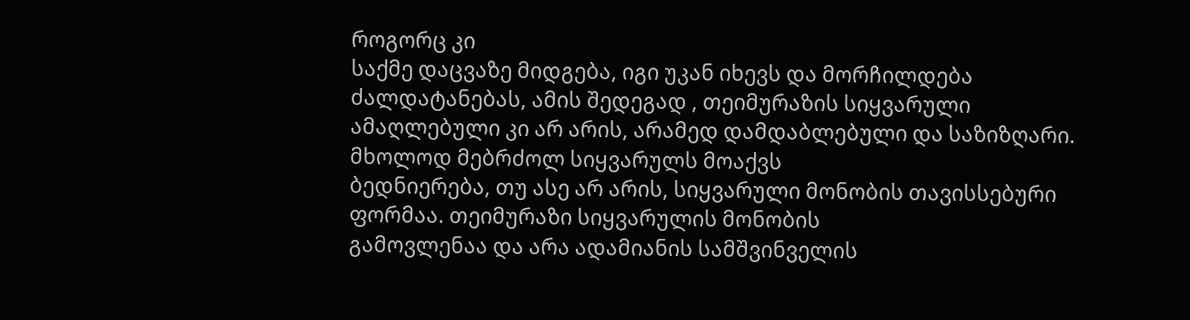როგორც კი
საქმე დაცვაზე მიდგება, იგი უკან იხევს და მორჩილდება ძალდატანებას, ამის შედეგად , თეიმურაზის სიყვარული
ამაღლებული კი არ არის, არამედ დამდაბლებული და საზიზღარი. მხოლოდ მებრძოლ სიყვარულს მოაქვს
ბედნიერება, თუ ასე არ არის, სიყვარული მონობის თავისსებური ფორმაა. თეიმურაზი სიყვარულის მონობის
გამოვლენაა და არა ადამიანის სამშვინველის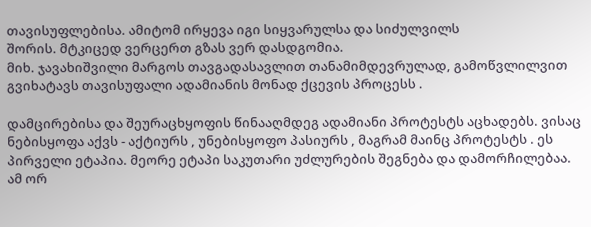თავისუფლებისა. ამიტომ ირყევა იგი სიყვარულსა და სიძულვილს
შორის. მტკიცედ ვერცერთ გზას ვერ დასდგომია.
მიხ. ჯავახიშვილი მარგოს თავგადასავლით თანამიმდევრულად, გამოწვლილვით გვიხატავს თავისუფალი ადამიანის მონად ქცევის პროცესს .

დამცირებისა და შეურაცხყოფის წინააღმდეგ ადამიანი პროტესტს აცხადებს. ვისაც ნებისყოფა აქვს - აქტიურს , უნებისყოფო პასიურს , მაგრამ მაინც პროტესტს . ეს
პირველი ეტაპია. მეორე ეტაპი საკუთარი უძლურების შეგნება და დამორჩილებაა. ამ ორ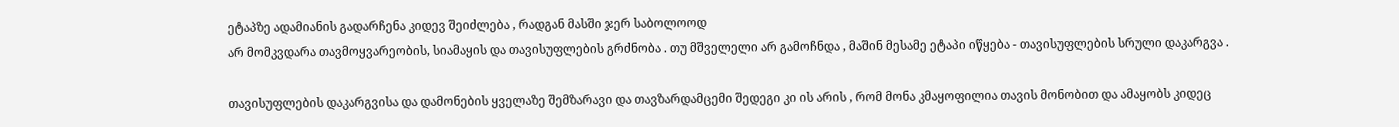ეტაპზე ადამიანის გადარჩენა კიდევ შეიძლება , რადგან მასში ჯერ საბოლოოდ
არ მომკვდარა თავმოყვარეობის, სიამაყის და თავისუფლების გრძნობა . თუ მშველელი არ გამოჩნდა , მაშინ მესამე ეტაპი იწყება - თავისუფლების სრული დაკარგვა .

თავისუფლების დაკარგვისა და დამონების ყველაზე შემზარავი და თავზარდამცემი შედეგი კი ის არის , რომ მონა კმაყოფილია თავის მონობით და ამაყობს კიდეც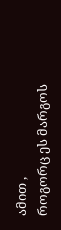ამით ,
როგორც ეს მარგოს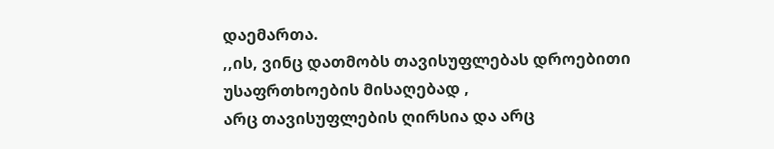დაემართა.
,,ის, ვინც დათმობს თავისუფლებას დროებითი უსაფრთხოების მისაღებად ,
არც თავისუფლების ღირსია და არც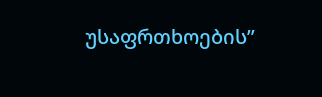უსაფრთხოების”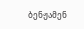ბენჟამენ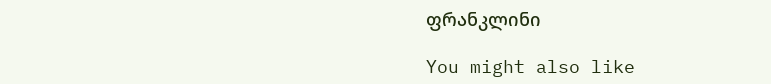ფრანკლინი

You might also like